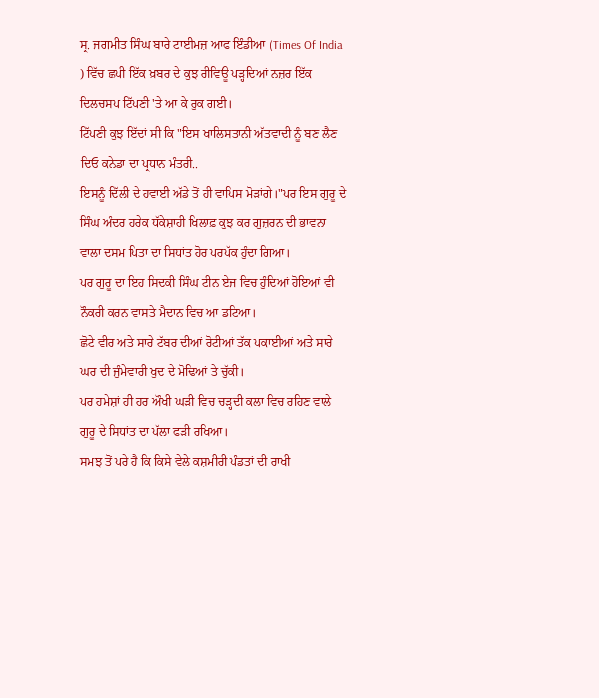ਸ੍ਰ. ਜਗਮੀਤ ਸਿੰਘ ਬਾਰੇ ਟਾਈਮਜ਼ ਆਫ ਇੰਡੀਆ (Times Of India ) ਵਿੱਚ ਛਪੀ ਇੱਕ ਖ਼ਬਰ ਦੇ ਕੁਝ ਰੀਵਿਊ ਪੜ੍ਹਦਿਆਂ ਨਜ਼ਰ ਇੱਕ ਦਿਲਚਸਪ ਟਿੱਪਣੀ 'ਤੇ ਆ ਕੇ ਰੁਕ ਗਈ।
ਟਿੱਪਣੀ ਕੁਝ ਇੱਦਾਂ ਸੀ ਕਿ "ਇਸ ਖਾਲਿਸਤਾਨੀ ਅੱਤਵਾਦੀ ਨੂੰ ਬਣ ਲੈਣ ਦਿਓ ਕਨੇਡਾ ਦਾ ਪ੍ਰਧਾਨ ਮੰਤਰੀ..
ਇਸਨੂੰ ਦਿੱਲੀ ਦੇ ਹਵਾਈ ਅੱਡੇ ਤੋਂ ਹੀ ਵਾਪਿਸ ਮੋੜਾਂਗੇ।"ਪਰ ਇਸ ਗੁਰੂ ਦੇ ਸਿੰਘ ਅੰਦਰ ਹਰੇਕ ਧੱਕੇਸ਼ਾਹੀ ਖਿਲਾਫ਼ ਕੁਝ ਕਰ ਗੁਜ਼ਰਨ ਦੀ ਭਾਵਨਾ ਵਾਲਾ ਦਸਮ ਪਿਤਾ ਦਾ ਸਿਧਾਂਤ ਹੋਰ ਪਰਪੱਕ ਹੁੰਦਾ ਗਿਆ।
ਪਰ ਗੁਰੂ ਦਾ ਇਹ ਸਿਦਕੀ ਸਿੰਘ ਟੀਨ ਏਜ ਵਿਚ ਹੁੰਦਿਆਂ ਹੋਇਆਂ ਵੀ ਨੌਕਰੀ ਕਰਨ ਵਾਸਤੇ ਮੈਦਾਨ ਵਿਚ ਆ ਡਟਿਆ।
ਛੋਟੇ ਵੀਰ ਅਤੇ ਸਾਰੇ ਟੱਬਰ ਦੀਆਂ ਰੋਟੀਆਂ ਤੱਕ ਪਕਾਈਆਂ ਅਤੇ ਸਾਰੇ ਘਰ ਦੀ ਜੁੰਮੇਵਾਰੀ ਖੁਦ ਦੇ ਮੋਢਿਆਂ ਤੇ ਚੁੱਕੀ।
ਪਰ ਹਮੇਸ਼ਾਂ ਹੀ ਹਰ ਔਖੀ ਘੜੀ ਵਿਚ ਚੜ੍ਹਦੀ ਕਲਾ ਵਿਚ ਰਹਿਣ ਵਾਲੇ ਗੁਰੂ ਦੇ ਸਿਧਾਂਤ ਦਾ ਪੱਲਾ ਫੜੀ ਰਖਿਆ।
ਸਮਝ ਤੋਂ ਪਰੇ ਹੈ ਕਿ ਕਿਸੇ ਵੇਲੇ ਕਸ਼ਮੀਰੀ ਪੰਡਤਾਂ ਦੀ ਰਾਖੀ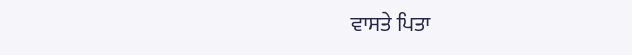ਵਾਸਤੇ ਪਿਤਾ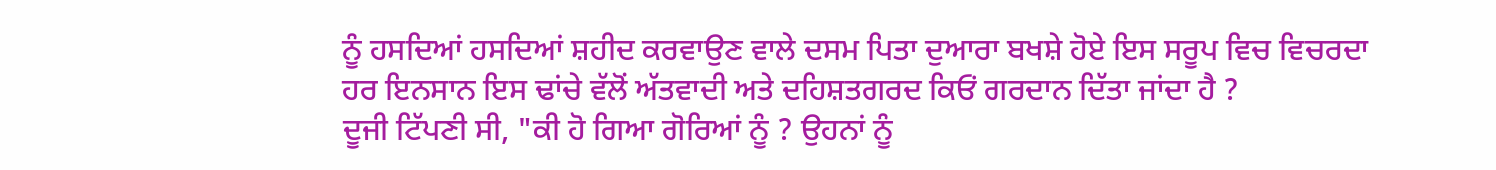ਨੂੰ ਹਸਦਿਆਂ ਹਸਦਿਆਂ ਸ਼ਹੀਦ ਕਰਵਾਉਣ ਵਾਲੇ ਦਸਮ ਪਿਤਾ ਦੁਆਰਾ ਬਖਸ਼ੇ ਹੋਏ ਇਸ ਸਰੂਪ ਵਿਚ ਵਿਚਰਦਾ ਹਰ ਇਨਸਾਨ ਇਸ ਢਾਂਚੇ ਵੱਲੋਂ ਅੱਤਵਾਦੀ ਅਤੇ ਦਹਿਸ਼ਤਗਰਦ ਕਿਓਂ ਗਰਦਾਨ ਦਿੱਤਾ ਜਾਂਦਾ ਹੈ ?
ਦੂਜੀ ਟਿੱਪਣੀ ਸੀ, "ਕੀ ਹੋ ਗਿਆ ਗੋਰਿਆਂ ਨੂੰ ? ਉਹਨਾਂ ਨੂੰ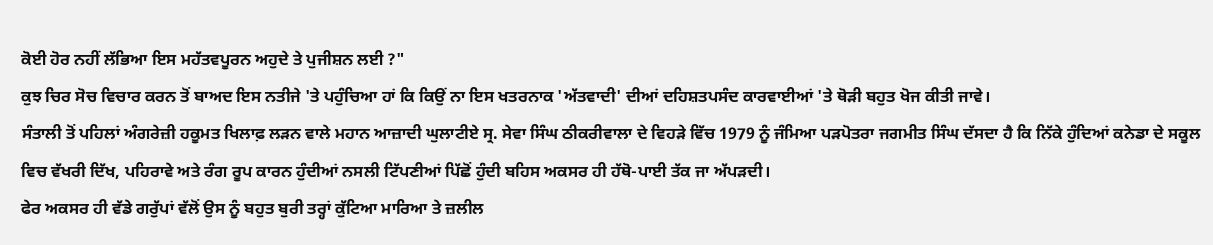ਕੋਈ ਹੋਰ ਨਹੀਂ ਲੱਭਿਆ ਇਸ ਮਹੱਤਵਪੂਰਨ ਅਹੁਦੇ ਤੇ ਪੁਜੀਸ਼ਨ ਲਈ ?"
ਕੁਝ ਚਿਰ ਸੋਚ ਵਿਚਾਰ ਕਰਨ ਤੋਂ ਬਾਅਦ ਇਸ ਨਤੀਜੇ 'ਤੇ ਪਹੁੰਚਿਆ ਹਾਂ ਕਿ ਕਿਉਂ ਨਾ ਇਸ ਖਤਰਨਾਕ 'ਅੱਤਵਾਦੀ' ਦੀਆਂ ਦਹਿਸ਼ਤਪਸੰਦ ਕਾਰਵਾਈਆਂ 'ਤੇ ਥੋੜੀ ਬਹੁਤ ਖੋਜ ਕੀਤੀ ਜਾਵੇ।
ਸੰਤਾਲੀ ਤੋਂ ਪਹਿਲਾਂ ਅੰਗਰੇਜ਼ੀ ਹਕੂਮਤ ਖਿਲਾਫ਼ ਲੜਨ ਵਾਲੇ ਮਹਾਨ ਆਜ਼ਾਦੀ ਘੁਲਾਟੀਏ ਸ੍ਰ. ਸੇਵਾ ਸਿੰਘ ਠੀਕਰੀਵਾਲਾ ਦੇ ਵਿਹੜੇ ਵਿੱਚ 1979 ਨੂੰ ਜੰਮਿਆ ਪੜਪੋਤਰਾ ਜਗਮੀਤ ਸਿੰਘ ਦੱਸਦਾ ਹੈ ਕਿ ਨਿੱਕੇ ਹੁੰਦਿਆਂ ਕਨੇਡਾ ਦੇ ਸਕੂਲ ਵਿਚ ਵੱਖਰੀ ਦਿੱਖ, ਪਹਿਰਾਵੇ ਅਤੇ ਰੰਗ ਰੂਪ ਕਾਰਨ ਹੁੰਦੀਆਂ ਨਸਲੀ ਟਿੱਪਣੀਆਂ ਪਿੱਛੋਂ ਹੁੰਦੀ ਬਹਿਸ ਅਕਸਰ ਹੀ ਹੱਥੋ-ਪਾਈ ਤੱਕ ਜਾ ਅੱਪੜਦੀ।
ਫੇਰ ਅਕਸਰ ਹੀ ਵੱਡੇ ਗਰੁੱਪਾਂ ਵੱਲੋਂ ਉਸ ਨੂੰ ਬਹੁਤ ਬੁਰੀ ਤਰ੍ਹਾਂ ਕੁੱਟਿਆ ਮਾਰਿਆ ਤੇ ਜ਼ਲੀਲ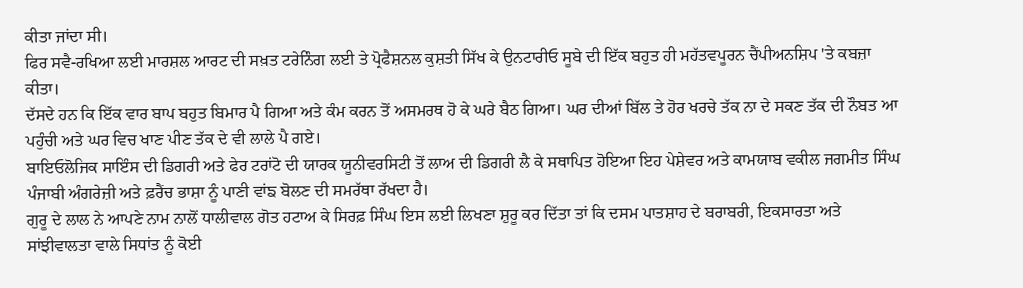ਕੀਤਾ ਜਾਂਦਾ ਸੀ।
ਫਿਰ ਸਵੈ-ਰਖਿਆ ਲਈ ਮਾਰਸ਼ਲ ਆਰਟ ਦੀ ਸਖ਼ਤ ਟਰੇਨਿੰਗ ਲਈ ਤੇ ਪ੍ਰੋਫੈਸ਼ਨਲ ਕੁਸ਼ਤੀ ਸਿੱਖ ਕੇ ਉਨਟਾਰੀਓ ਸੂਬੇ ਦੀ ਇੱਕ ਬਹੁਤ ਹੀ ਮਹੱਤਵਪੂਰਨ ਚੈਂਪੀਅਨਸ਼ਿਪ 'ਤੇ ਕਬਜ਼ਾ ਕੀਤਾ।
ਦੱਸਦੇ ਹਨ ਕਿ ਇੱਕ ਵਾਰ ਬਾਪ ਬਹੁਤ ਬਿਮਾਰ ਪੈ ਗਿਆ ਅਤੇ ਕੰਮ ਕਰਨ ਤੋਂ ਅਸਮਰਥ ਹੋ ਕੇ ਘਰੇ ਬੈਠ ਗਿਆ। ਘਰ ਦੀਆਂ ਬਿੱਲ ਤੇ ਹੋਰ ਖਰਚੇ ਤੱਕ ਨਾ ਦੇ ਸਕਣ ਤੱਕ ਦੀ ਨੌਬਤ ਆ ਪਹੁੰਚੀ ਅਤੇ ਘਰ ਵਿਚ ਖਾਣ ਪੀਣ ਤੱਕ ਦੇ ਵੀ ਲਾਲੇ ਪੈ ਗਏ।
ਬਾਇਓਲੋਜਿਕ ਸਾਇੰਸ ਦੀ ਡਿਗਰੀ ਅਤੇ ਫੇਰ ਟਰਾਂਟੋ ਦੀ ਯਾਰਕ ਯੂਨੀਵਰਸਿਟੀ ਤੋਂ ਲਾਅ ਦੀ ਡਿਗਰੀ ਲੈ ਕੇ ਸਥਾਪਿਤ ਹੋਇਆ ਇਹ ਪੇਸ਼ੇਵਰ ਅਤੇ ਕਾਮਯਾਬ ਵਕੀਲ ਜਗਮੀਤ ਸਿੰਘ ਪੰਜਾਬੀ ਅੰਗਰੇਜ਼ੀ ਅਤੇ ਫ਼ਰੈਂਚ ਭਾਸ਼ਾ ਨੂੰ ਪਾਣੀ ਵਾਂਙ ਬੋਲਣ ਦੀ ਸਮਰੱਥਾ ਰੱਖਦਾ ਹੈ।
ਗੁਰੂ ਦੇ ਲਾਲ ਨੇ ਆਪਣੇ ਨਾਮ ਨਾਲੋਂ ਧਾਲੀਵਾਲ ਗੋਤ ਹਟਾਅ ਕੇ ਸਿਰਫ਼ ਸਿੰਘ ਇਸ ਲਈ ਲਿਖਣਾ ਸ਼ੁਰੂ ਕਰ ਦਿੱਤਾ ਤਾਂ ਕਿ ਦਸਮ ਪਾਤਸ਼ਾਹ ਦੇ ਬਰਾਬਰੀ, ਇਕਸਾਰਤਾ ਅਤੇ ਸਾਂਝੀਵਾਲਤਾ ਵਾਲੇ ਸਿਧਾਂਤ ਨੂੰ ਕੋਈ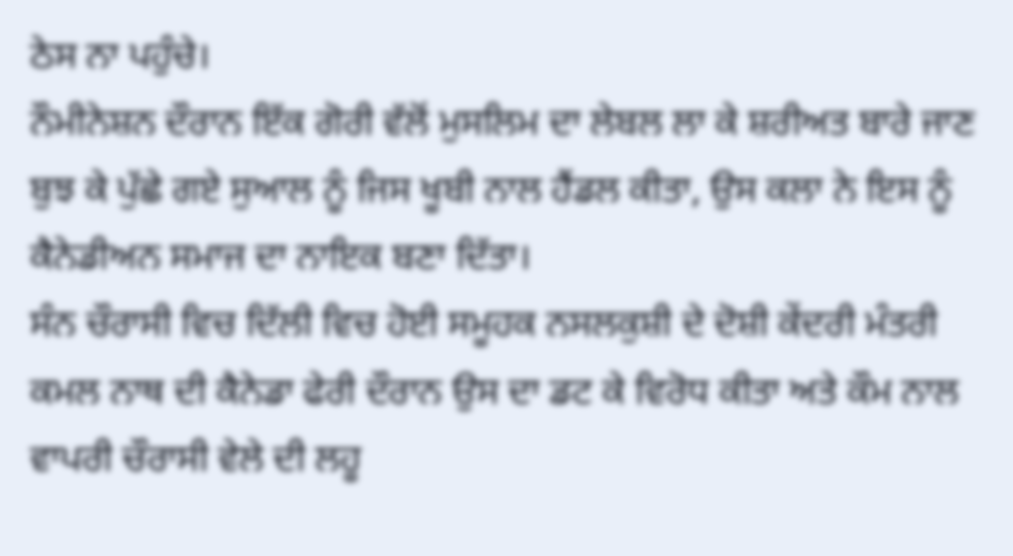ਠੇਸ ਨਾ ਪਹੁੰਚੇ।
ਨੌਮੀਨੇਸ਼ਨ ਦੌਰਾਨ ਇੱਕ ਗੋਰੀ ਵੱਲੋਂ ਮੁਸਲਿਮ ਦਾ ਲੇਬਲ ਲਾ ਕੇ ਸ਼ਰੀਅਤ ਬਾਰੇ ਜਾਣ ਬੁਝ ਕੇ ਪੁੱਛੇ ਗਏ ਸੁਆਲ ਨੂੰ ਜਿਸ ਖੂਬੀ ਨਾਲ ਹੈਂਡਲ ਕੀਤਾ, ਉਸ ਕਲਾ ਨੇ ਇਸ ਨੂੰ ਕੈਨੇਡੀਅਨ ਸਮਾਜ ਦਾ ਨਾਇਕ ਬਣਾ ਦਿੱਤਾ।
ਸੰਨ ਚੌਰਾਸੀ ਵਿਚ ਦਿੱਲੀ ਵਿਚ ਹੋਈ ਸਮੂਹਕ ਨਸਲਕੁਸ਼ੀ ਦੇ ਦੋਸ਼ੀ ਕੇਂਦਰੀ ਮੰਤਰੀ ਕਮਲ ਨਾਥ ਦੀ ਕੈਨੇਡਾ ਫੇਰੀ ਦੌਰਾਨ ਉਸ ਦਾ ਡਟ ਕੇ ਵਿਰੋਧ ਕੀਤਾ ਅਤੇ ਕੌਮ ਨਾਲ ਵਾਪਰੀ ਚੌਰਾਸੀ ਵੇਲੇ ਦੀ ਲਹੂ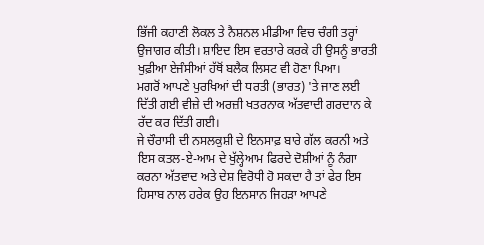ਭਿੱਜੀ ਕਹਾਣੀ ਲੋਕਲ ਤੇ ਨੈਸ਼ਨਲ ਮੀਡੀਆ ਵਿਚ ਚੰਗੀ ਤਰ੍ਹਾਂ ਉਜਾਗਰ ਕੀਤੀ। ਸ਼ਾਇਦ ਇਸ ਵਰਤਾਰੇ ਕਰਕੇ ਹੀ ਉਸਨੂੰ ਭਾਰਤੀ ਖੁਫ਼ੀਆ ਏਜੰਸੀਆਂ ਹੱਥੋਂ ਬਲੈਕ ਲਿਸਟ ਵੀ ਹੋਣਾ ਪਿਆ।
ਮਗਰੋਂ ਆਪਣੇ ਪੁਰਖਿਆਂ ਦੀ ਧਰਤੀ (ਭਾਰਤ) 'ਤੇ ਜਾਣ ਲਈ ਦਿੱਤੀ ਗਈ ਵੀਜ਼ੇ ਦੀ ਅਰਜ਼ੀ ਖਤਰਨਾਕ ਅੱਤਵਾਦੀ ਗਰਦਾਨ ਕੇ ਰੱਦ ਕਰ ਦਿੱਤੀ ਗਈ।
ਜੇ ਚੌਰਾਸੀ ਦੀ ਨਸਲਕੁਸ਼ੀ ਦੇ ਇਨਸਾਫ਼ ਬਾਰੇ ਗੱਲ ਕਰਨੀ ਅਤੇ ਇਸ ਕਤਲ-ਏ-ਆਮ ਦੇ ਖੁੱਲ੍ਹੇਆਮ ਫਿਰਦੇ ਦੋਸ਼ੀਆਂ ਨੂੰ ਨੰਗਾ ਕਰਨਾ ਅੱਤਵਾਦ ਅਤੇ ਦੇਸ਼ ਵਿਰੋਧੀ ਹੋ ਸਕਦਾ ਹੈ ਤਾਂ ਫੇਰ ਇਸ ਹਿਸਾਬ ਨਾਲ ਹਰੇਕ ਉਹ ਇਨਸਾਨ ਜਿਹੜਾ ਆਪਣੇ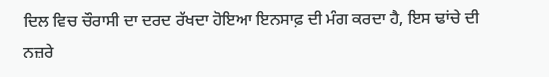ਦਿਲ ਵਿਚ ਚੌਰਾਸੀ ਦਾ ਦਰਦ ਰੱਖਦਾ ਹੋਇਆ ਇਨਸਾਫ਼ ਦੀ ਮੰਗ ਕਰਦਾ ਹੈ, ਇਸ ਢਾਂਚੇ ਦੀ ਨਜ਼ਰੇ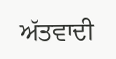ਅੱਤਵਾਦੀ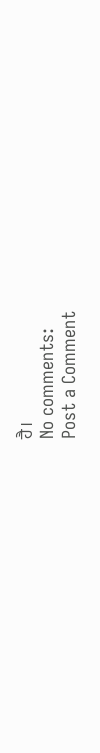ਹੈ।
No comments:
Post a Comment